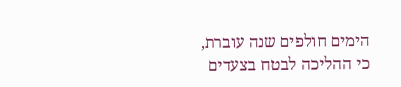הימים חולפים שנה עוברת, כי ההליכה לבטח בצעדים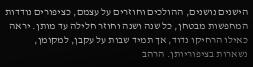הישנים נושנים, ההולכים וחוזרים על עצמם, כציפורים נודדות המחפשות מבטחן, כל שנה ושנה וחוזר חלילה עד מותן. יראה כאילו הרחיקו נדוד, אך תמיד שבות על עקבן, למקומן, נשארות בציפוריותן. הרהב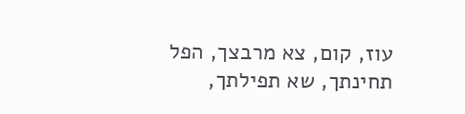עוז, קום, צא מרבצך, הפל תחינתך, שא תפילתך,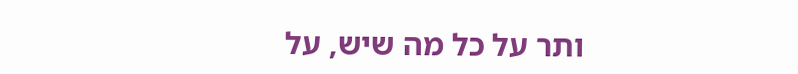ותר על כל מה שיש, על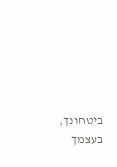ביטחונך, בעצמך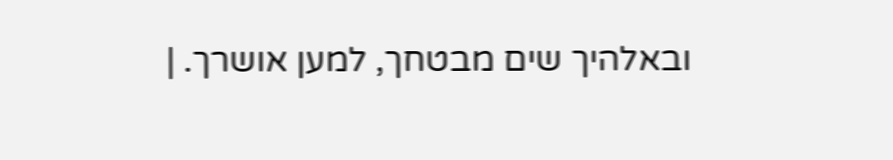ובאלהיך שים מבטחך, למען אושרך. |